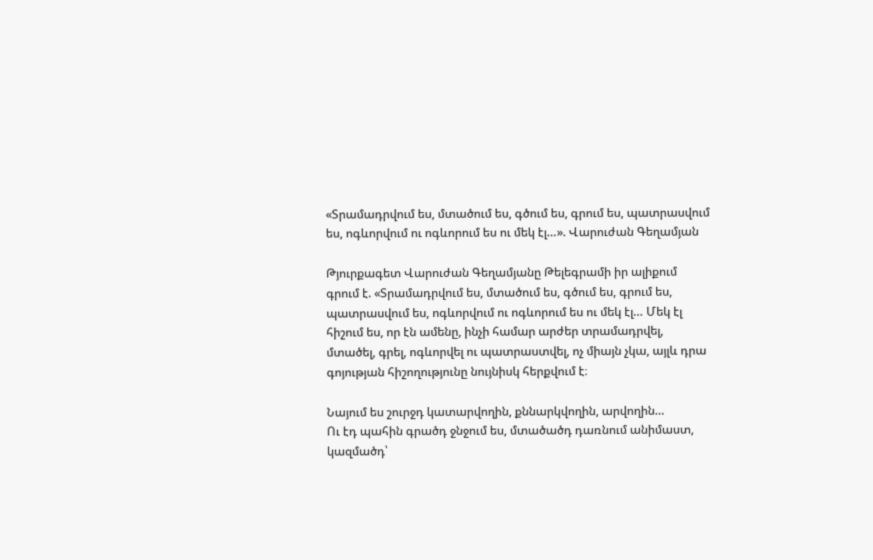«Տրամադրվում ես, մտածում ես, գծում ես, գրում ես, պատրասվում ես, ոգևորվում ու ոգևորում ես ու մեկ էլ…». Վարուժան Գեղամյան

Թյուրքագետ Վարուժան Գեղամյանը Թելեգրամի իր ալիքում գրում է. «Տրամադրվում ես, մտածում ես, գծում ես, գրում ես, պատրասվում ես, ոգևորվում ու ոգևորում ես ու մեկ էլ… Մեկ էլ հիշում ես, որ էն ամենը, ինչի համար արժեր տրամադրվել, մտածել, գրել, ոգևորվել ու պատրաստվել, ոչ միայն չկա, այլև դրա գոյության հիշողությունը նույնիսկ հերքվում է։

Նայում ես շուրջդ կատարվողին, քննարկվողին, արվողին…
Ու էդ պահին գրածդ ջնջում ես, մտածածդ դառնում անիմաստ, կազմածդ՝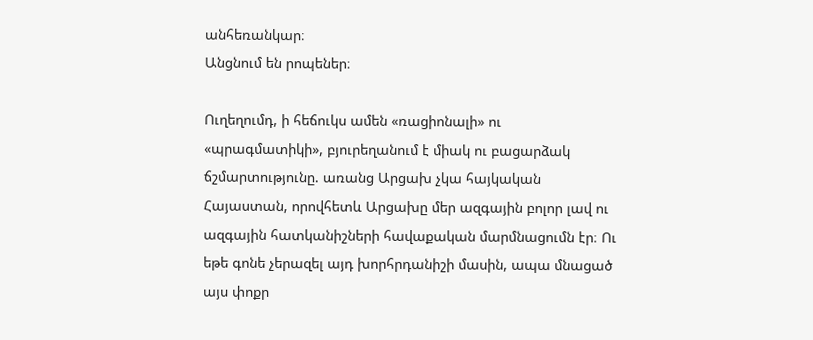անհեռանկար։
Անցնում են րոպեներ։

Ուղեղումդ, ի հեճուկս ամեն «ռացիոնալի» ու «պրագմատիկի», բյուրեղանում է միակ ու բացարձակ ճշմարտությունը. առանց Արցախ չկա հայկական Հայաստան, որովհետև Արցախը մեր ազգային բոլոր լավ ու ազգային հատկանիշների հավաքական մարմնացումն էր։ Ու եթե գոնե չերազել այդ խորհրդանիշի մասին, ապա մնացած այս փոքր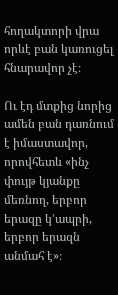հողակտորի վրա որևէ բան կառուցել հնարավոր չէ։

Ու էդ մտքից նորից ամեն բան դառնում է իմաստավոր, որովհետև «ինչ փույթ կյանքը մեռնող, երբոր երազը կ՚ապրի, երբոր երազն անմահ է»։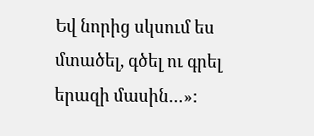Եվ նորից սկսում ես մտածել, գծել ու գրել երազի մասին…»: